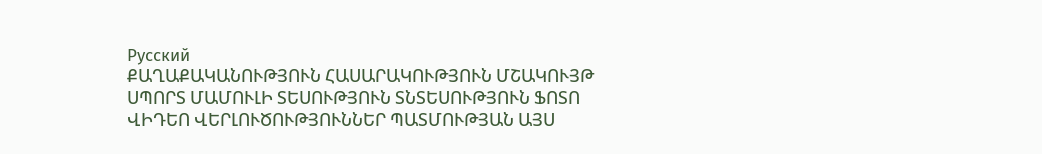Русский
ՔԱՂԱՔԱԿԱՆՈՒԹՅՈՒՆ ՀԱՍԱՐԱԿՈՒԹՅՈՒՆ ՄՇԱԿՈՒՅԹ ՍՊՈՐՏ ՄԱՄՈՒԼԻ ՏԵՍՈՒԹՅՈՒՆ ՏՆՏԵՍՈՒԹՅՈՒՆ ՖՈՏՈ ՎԻԴԵՈ ՎԵՐԼՈՒԾՈՒԹՅՈՒՆՆԵՐ ՊԱՏՄՈՒԹՅԱՆ ԱՅՍ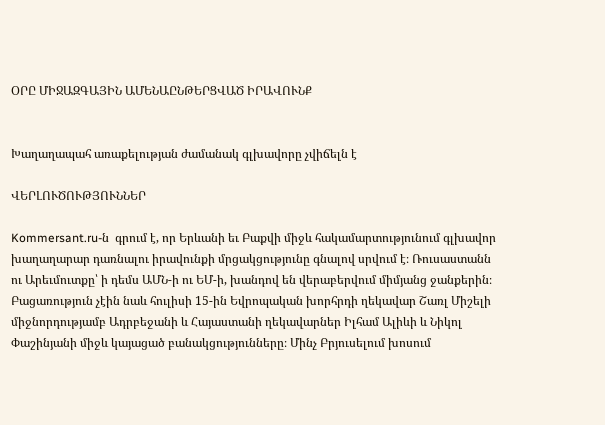ՕՐԸ ՄԻՋԱԶԳԱՅԻՆ ԱՄԵՆԱԸՆԹԵՐՑՎԱԾ ԻՐԱՎՈՒՆՔ


Խաղաղապահ առաքելության ժամանակ գլխավորը չվիճելն է

ՎԵՐԼՈՒԾՈՒԹՅՈՒՆՆԵՐ

Kommersant.ru-ն  գրում է, որ Երևանի եւ Բաքվի միջև հակամարտությունում գլխավոր խաղաղարար դառնալու իրավունքի մրցակցությունը գնալով սրվում է։ Ռուսաստանն ու Արեւմուտքը՝ ի դեմս ԱՄՆ-ի ու ԵՄ-ի, խանդով են վերաբերվում միմյանց ջանքերին։ Բացառություն չէին նաև հուլիսի 15-ին Եվրոպական խորհրդի ղեկավար Շառլ Միշելի միջնորդությամբ Ադրբեջանի և Հայաստանի ղեկավարներ Իլհամ Ալիևի և Նիկոլ Փաշինյանի միջև կայացած բանակցությունները։ Մինչ Բրյուսելում խոսում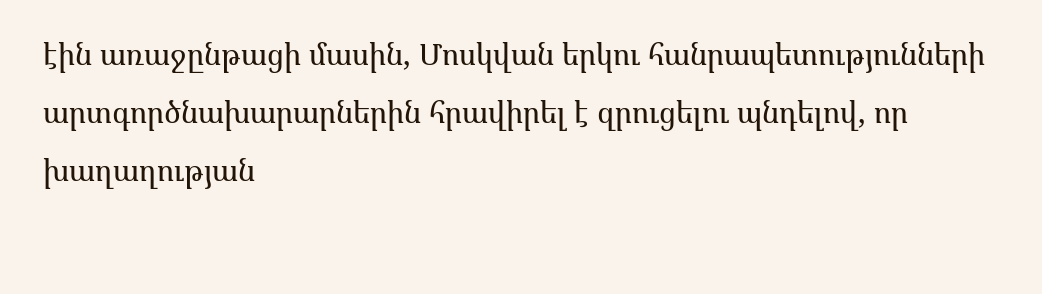էին առաջընթացի մասին, Մոսկվան երկու հանրապետությունների արտգործնախարարներին հրավիրել է զրուցելու պնդելով, որ խաղաղության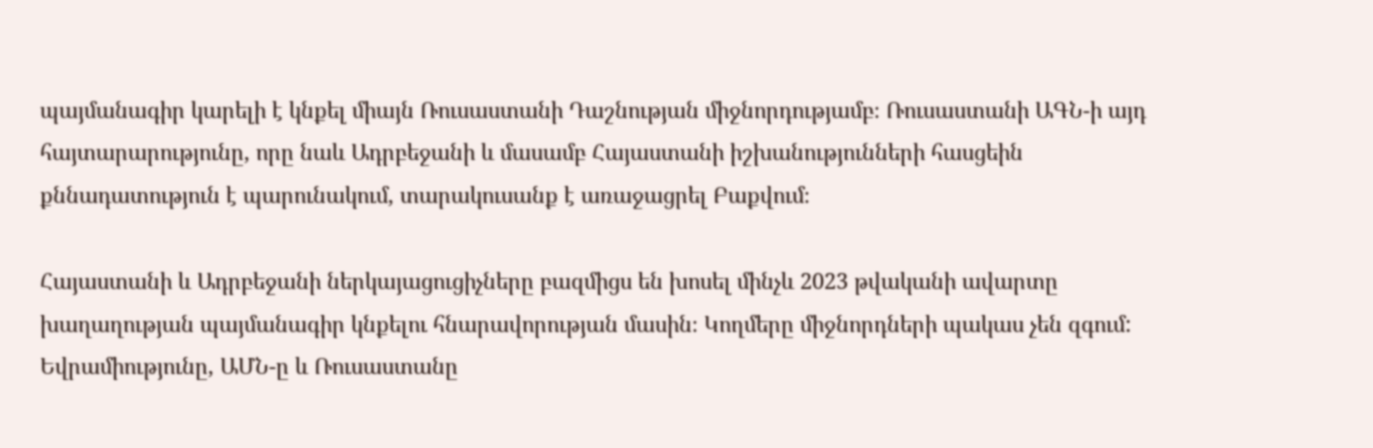պայմանագիր կարելի է կնքել միայն Ռուսաստանի Դաշնության միջնորդությամբ։ Ռուսաստանի ԱԳՆ-ի այդ հայտարարությունը, որը նաև Ադրբեջանի և մասամբ Հայաստանի իշխանությունների հասցեին քննադատություն է պարունակում, տարակուսանք է առաջացրել Բաքվում։

Հայաստանի և Ադրբեջանի ներկայացուցիչները բազմիցս են խոսել մինչև 2023 թվականի ավարտը խաղաղության պայմանագիր կնքելու հնարավորության մասին։ Կողմերը միջնորդների պակաս չեն զգում: Եվրամիությունը, ԱՄՆ-ը և Ռուսաստանը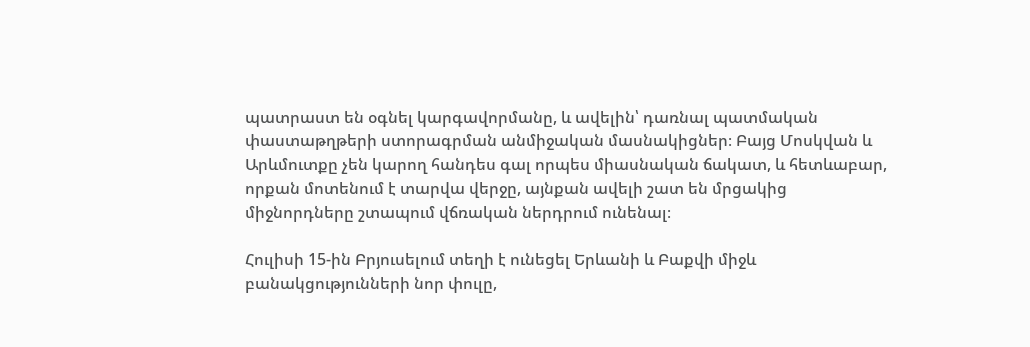պատրաստ են օգնել կարգավորմանը, և ավելին՝ դառնալ պատմական փաստաթղթերի ստորագրման անմիջական մասնակիցներ։ Բայց Մոսկվան և Արևմուտքը չեն կարող հանդես գալ որպես միասնական ճակատ, և հետևաբար, որքան մոտենում է տարվա վերջը, այնքան ավելի շատ են մրցակից միջնորդները շտապում վճռական ներդրում ունենալ։

Հուլիսի 15-ին Բրյուսելում տեղի է ունեցել Երևանի և Բաքվի միջև բանակցությունների նոր փուլը,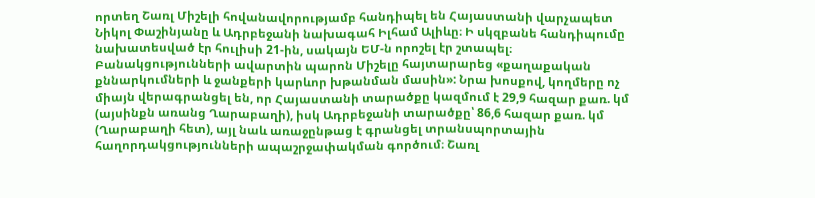որտեղ Շառլ Միշելի հովանավորությամբ հանդիպել են Հայաստանի վարչապետ Նիկոլ Փաշինյանը և Ադրբեջանի նախագահ Իլհամ Ալիևը։ Ի սկզբանե հանդիպումը նախատեսված էր հուլիսի 21-ին, սակայն ԵՄ-ն որոշել էր շտապել։ Բանակցությունների ավարտին պարոն Միշելը հայտարարեց «քաղաքական քննարկումների և ջանքերի կարևոր խթանման մասին»: Նրա խոսքով, կողմերը ոչ միայն վերագրանցել են, որ Հայաստանի տարածքը կազմում է 29,9 հազար քառ. կմ (այսինքն առանց Ղարաբաղի), իսկ Ադրբեջանի տարածքը՝ 86,6 հազար քառ. կմ (Ղարաբաղի հետ), այլ նաև առաջընթաց է գրանցել տրանսպորտային հաղորդակցությունների ապաշրջափակման գործում։ Շառլ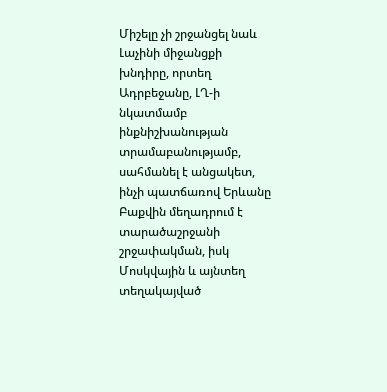Միշելը չի շրջանցել նաև Լաչինի միջանցքի խնդիրը, որտեղ Ադրբեջանը, ԼՂ-ի նկատմամբ ինքնիշխանության տրամաբանությամբ, սահմանել է անցակետ, ինչի պատճառով Երևանը Բաքվին մեղադրում է տարածաշրջանի շրջափակման, իսկ Մոսկվային և այնտեղ տեղակայված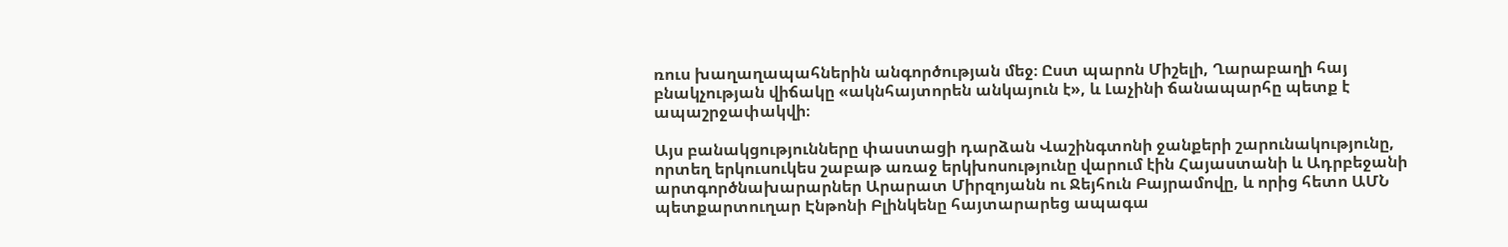ռուս խաղաղապահներին անգործության մեջ։ Ըստ պարոն Միշելի, Ղարաբաղի հայ բնակչության վիճակը «ակնհայտորեն անկայուն է», և Լաչինի ճանապարհը պետք է ապաշրջափակվի։

Այս բանակցությունները փաստացի դարձան Վաշինգտոնի ջանքերի շարունակությունը, որտեղ երկուսուկես շաբաթ առաջ երկխոսությունը վարում էին Հայաստանի և Ադրբեջանի արտգործնախարարներ Արարատ Միրզոյանն ու Ջեյհուն Բայրամովը, և որից հետո ԱՄՆ պետքարտուղար Էնթոնի Բլինկենը հայտարարեց ապագա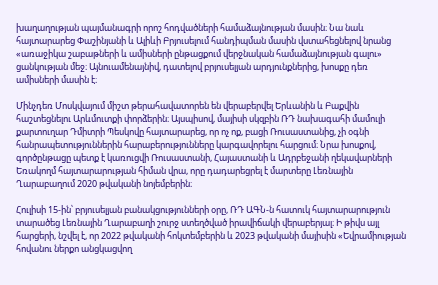խաղաղության պայմանագրի որոշ հոդվածների համաձայնության մասին։ Նա նաև հայտարարեց Փաշինյանի և Ալիևի Բրյուսելում հանդիպման մասին վստահեցնելով նրանց «առաջիկա շաբաթների և ամիսների ընթացքում վերջնական համաձայնության գալու» ցանկության մեջ։ Այնուամենայնիվ, դատելով բրյուսելյան արդյունքներից, խոսքը դեռ ամիսների մասին է։

Մինչդեռ Մոսկվայում միշտ թերահավատորեն են վերաբերվել Երևանին և Բաքվին հաշտեցնելու Արևմուտքի փորձերին։ Այսպիսով, մայիսի սկզբին ՌԴ նախագահի մամուլի քարտուղար Դմիտրի Պեսկովը հայտարարեց, որ ոչ ոք, բացի Ռուսաստանից, չի օգնի հանրապետություններին հարաբերությունները կարգավորելու հարցում։ Նրա խոսքով, գործընթացը պետք է կառուցվի Ռուսաստանի, Հայաստանի և Ադրբեջանի ղեկավարների Եռակողմ հայտարարության հիման վրա, որը դադարեցրել է մարտերը Լեռնային Ղարաբաղում 2020 թվականի նոյեմբերին։

Հուլիսի 15-ին՝ բրյուսելյան բանակցությունների օրը, ՌԴ ԱԳՆ-ն հատուկ հայտարարություն տարածեց Լեռնային Ղարաբաղի շուրջ ստեղծված իրավիճակի վերաբերյալ։ Ի թիվս այլ հարցերի, նշվել է, որ 2022 թվականի հոկտեմբերին և 2023 թվականի մայիսին «Եվրամիության հովանու ներքո անցկացվող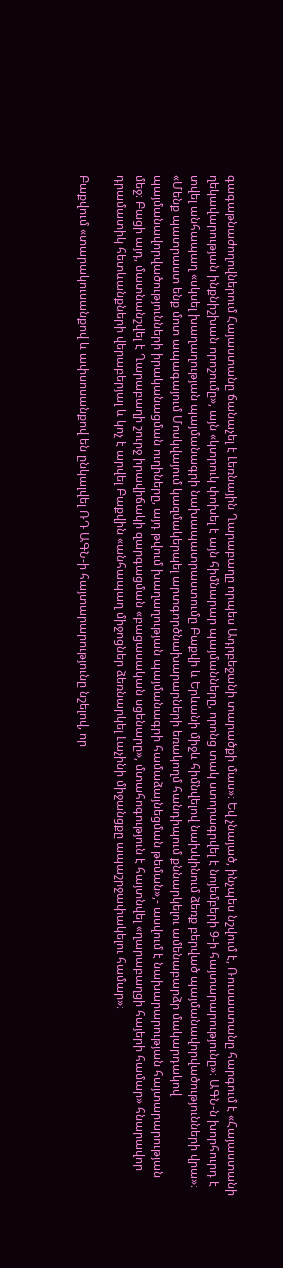գագաթնաժողովներում Հայաստանը ճանաչել է Լեռնային Ղարաբաղը որպես Ադրբեջանի տարածքի մաս»։ Եվ չնայած, ինչպես նշվում է, Ռուսաստանը հարգում է «Հայաստանի ղեկավարության ինքնիշխան որոշումը», այն «կտրուկ փոխել է այն հիմնարար պայմանները, որոնց տակ ստորագրվել է նոյեմբերի 9-ի հայտարարությունը»։ ԱԳՆ-ն խորհուրդ է տվել անհապաղ «սկսել խաղաղության պայմանագրի նախապատրաստումը Բաքվի և Երևանի միջև հիմնվելով նախկինում ձեռք բերված պայմանավորվածությունների վրա»։ «Մենք պատրաստ ենք մոտ ապագայում Մոսկվայում կազմակերպել արտգործնախարարների եռակողմ հանդիպում քննարկելու ամենաբարձր մակարդակով պայմանավորվածությունների իրականացման ուղիները, այդ թվում խաղաղության պայմանագրի համաձայնեցման թեման»,- ասվում է նախարարության հայտարարության մեջ։ Բացի այդ, մատնանշվել է Ղարաբաղի շուրջ իրավիճակի զարգացման «բացասական սցենարը», մտահոգություն է հայտնվել «ղարաբաղցի հայերի համար» հնարավոր դրամատիկ հետևանքների վերաբերյալ և կոչ է արվել Բաքվին «անհապաղ միջոցներ ձեռնարկել Լաչինի միջանցքը ապաշրջափակելու համար»։

Բաքվում «տարակուսանքով և ափսոսանքով են ընկալվել ՌԴ ԱԳՆ-ի հայտարարությունը նշելով, որ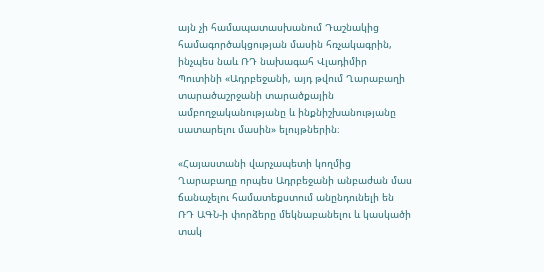այն չի համապատասխանում Դաշնակից համագործակցության մասին հռչակագրին, ինչպես նաև ՌԴ նախագահ Վլադիմիր Պուտինի «Ադրբեջանի, այդ թվում Ղարաբաղի տարածաշրջանի տարածքային ամբողջականությանը և ինքնիշխանությանը սատարելու մասին» ելույթներին։

«Հայաստանի վարչապետի կողմից Ղարաբաղը որպես Ադրբեջանի անբաժան մաս ճանաչելու համատեքստում անընդունելի են ՌԴ ԱԳՆ-ի փորձերը մեկնաբանելու և կասկածի տակ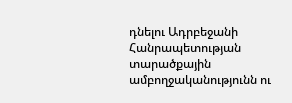դնելու Ադրբեջանի Հանրապետության տարածքային ամբողջականությունն ու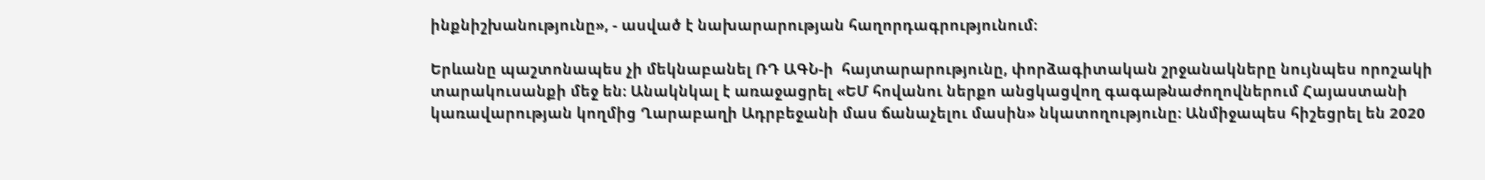ինքնիշխանությունը», - ասված է նախարարության հաղորդագրությունում։

Երևանը պաշտոնապես չի մեկնաբանել ՌԴ ԱԳՆ-ի  հայտարարությունը, փորձագիտական շրջանակները նույնպես որոշակի տարակուսանքի մեջ են։ Անակնկալ է առաջացրել «ԵՄ հովանու ներքո անցկացվող գագաթնաժողովներում Հայաստանի կառավարության կողմից Ղարաբաղի Ադրբեջանի մաս ճանաչելու մասին» նկատողությունը։ Անմիջապես հիշեցրել են 2020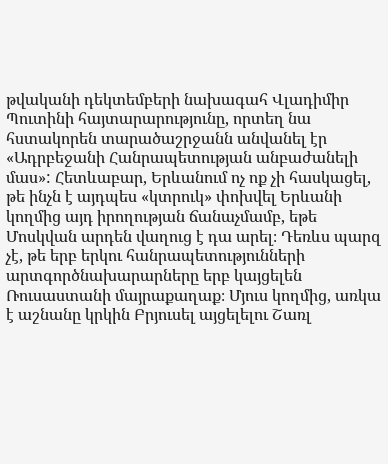թվականի դեկտեմբերի նախագահ Վլադիմիր Պուտինի հայտարարությունը, որտեղ նա հստակորեն տարածաշրջանն անվանել էր «Ադրբեջանի Հանրապետության անբաժանելի մաս»: Հետևաբար, Երևանում ոչ ոք չի հասկացել, թե ինչն է այդպես «կտրուկ» փոխվել Երևանի կողմից այդ իրողության ճանաչմամբ, եթե Մոսկվան արդեն վաղուց է դա արել։ Դեռևս պարզ չէ, թե երբ երկու հանրապետությունների արտգործնախարարները երբ կայցելեն Ռուսաստանի մայրաքաղաք։ Մյուս կողմից, առկա է աշնանը կրկին Բրյուսել այցելելու Շառլ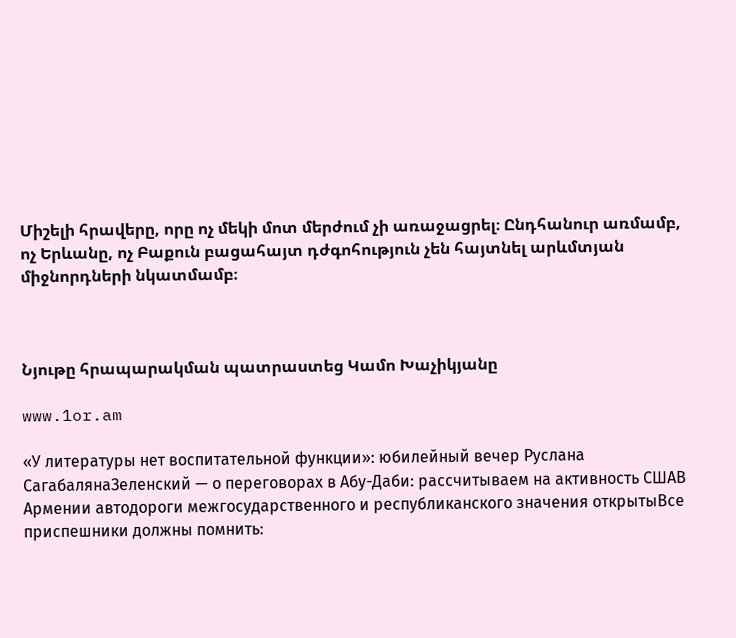Միշելի հրավերը, որը ոչ մեկի մոտ մերժում չի առաջացրել։ Ընդհանուր առմամբ, ոչ Երևանը, ոչ Բաքուն բացահայտ դժգոհություն չեն հայտնել արևմտյան միջնորդների նկատմամբ։



Նյութը հրապարակման պատրաստեց Կամո Խաչիկյանը

www.1or.am

«У литературы нет воспитательной функции»: юбилейный вечер Руслана СагабалянаЗеленский — о переговорах в Абу-Даби: рассчитываем на активность СШАВ Армении автодороги межгосударственного и республиканского значения открытыВсе приспешники должны помнить: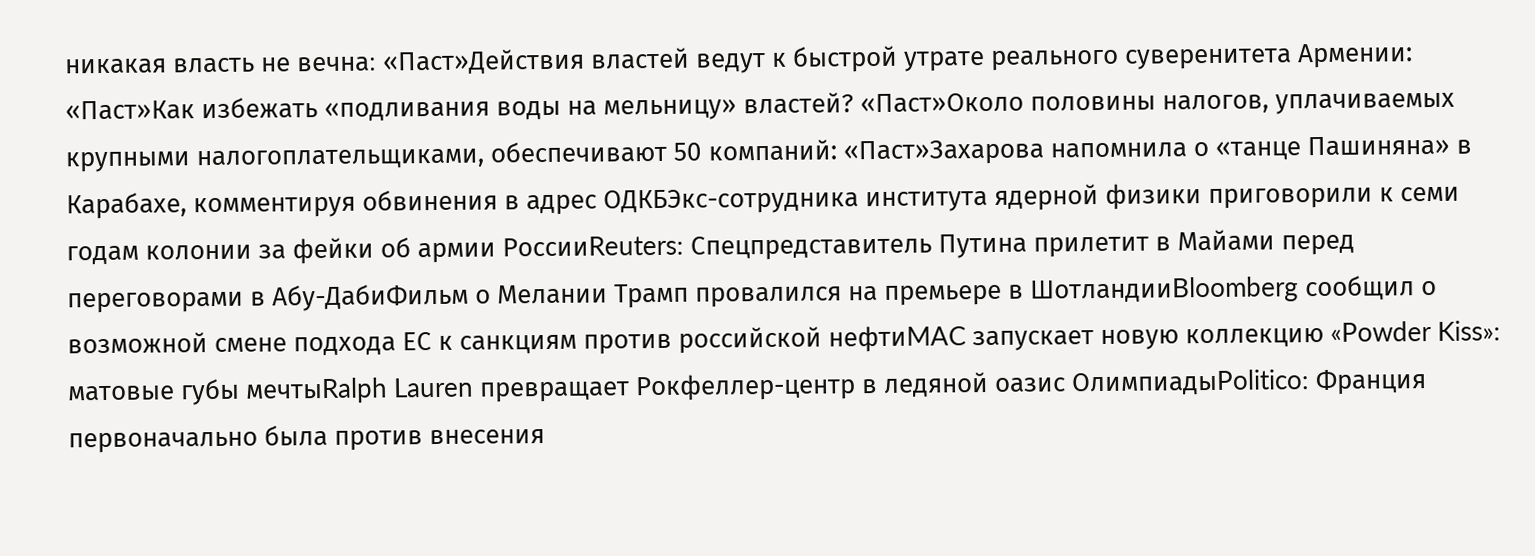никакая власть не вечна։ «Паст»Действия властей ведут к быстрой утрате реального суверенитета Армении: «Паст»Как избежать «подливания воды на мельницу» властей? «Паст»Около половины налогов, уплачиваемых крупными налогоплательщиками, обеспечивают 50 компаний: «Паст»Захарова напомнила о «танце Пашиняна» в Карабахе, комментируя обвинения в адрес ОДКБЭкс-сотрудника института ядерной физики приговорили к семи годам колонии за фейки об армии РоссииReuters: Спецпредставитель Путина прилетит в Майами перед переговорами в Абу-ДабиФильм о Мелании Трамп провалился на премьере в ШотландииBloomberg сообщил о возможной смене подхода ЕС к санкциям против российской нефтиMAC запускает новую коллекцию «Powder Kiss»: матовые губы мечтыRalph Lauren превращает Рокфеллер-центр в ледяной оазис ОлимпиадыPolitico: Франция первоначально была против внесения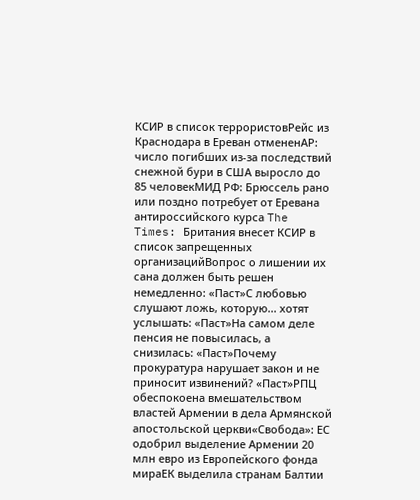КСИР в список террористовРейс из Краснодара в Ереван отмененAP: число погибших из-за последствий снежной бури в США выросло до 85 человекМИД РФ: Брюссель рано или поздно потребует от Еревана антироссийского курса The Times: Британия внесет КСИР в список запрещенных организацийВопрос о лишении их сана должен быть решен немедленно: «Паст»С любовью слушают ложь, которую... хотят услышать: «Паст»На самом деле пенсия не повысилась, а снизилась: «Паст»Почему прокуратура нарушает закон и не приносит извинений? «Паст»РПЦ обеспокоена вмешательством властей Армении в дела Армянской апостольской церкви«Свобода»: ЕС одобрил выделение Армении 20 млн евро из Европейского фонда мираЕК выделила странам Балтии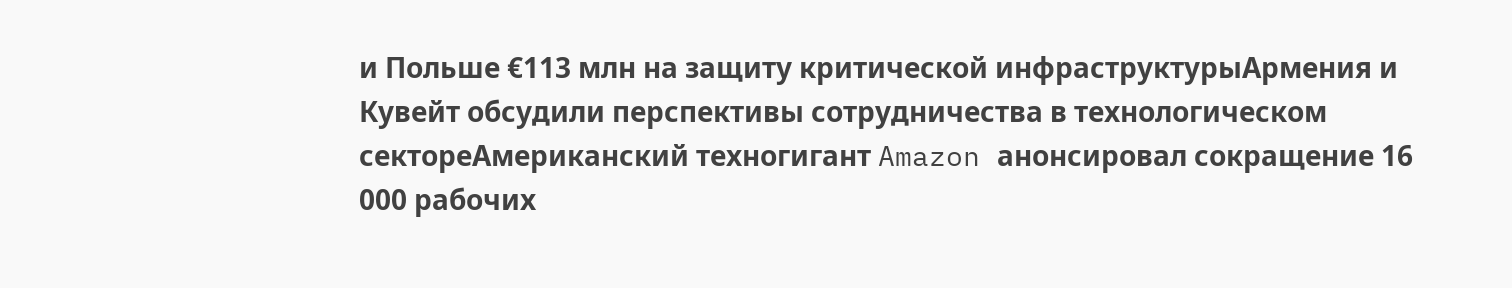и Польше €113 млн на защиту критической инфраструктурыАрмения и Кувейт обсудили перспективы сотрудничества в технологическом сектореАмериканский техногигант Amazon анонсировал сокращение 16 000 рабочих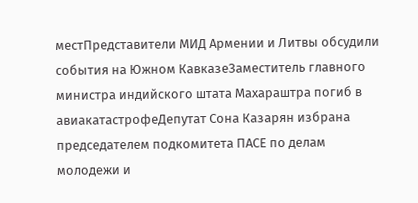местПредставители МИД Армении и Литвы обсудили события на Южном КавказеЗаместитель главного министра индийского штата Махараштра погиб в авиакатастрофеДепутат Сона Казарян избрана председателем подкомитета ПАСЕ по делам молодежи и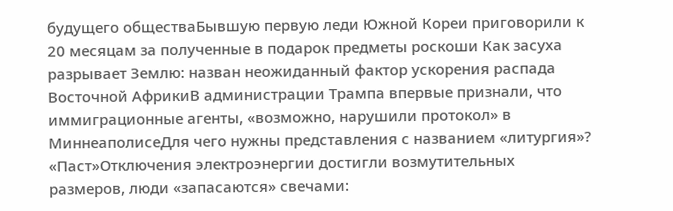будущего обществаБывшую первую леди Южной Кореи приговорили к 20 месяцам за полученные в подарок предметы роскоши Как засуха разрывает Землю: назван неожиданный фактор ускорения распада Восточной АфрикиВ администрации Трампа впервые признали, что иммиграционные агенты, «возможно, нарушили протокол» в МиннеаполисеДля чего нужны представления с названием «литургия»? «Паст»Отключения электроэнергии достигли возмутительных размеров, люди «запасаются» свечами: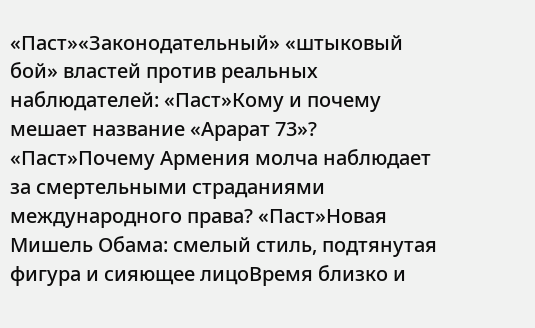«Паст»«Законодательный» «штыковый бой» властей против реальных наблюдателей: «Паст»Кому и почему мешает название «Арарат 73»? «Паст»Почему Армения молча наблюдает за смертельными страданиями международного права? «Паст»Новая Мишель Обама: смелый стиль, подтянутая фигура и сияющее лицоВремя близко и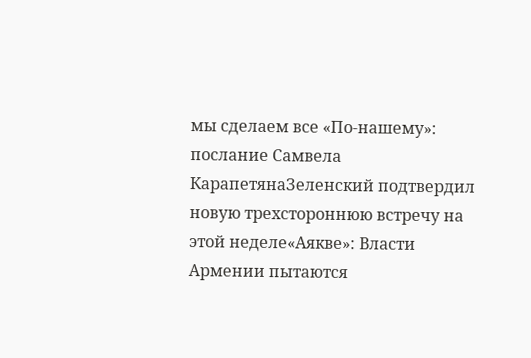мы сделаем все «По-нашему»: послание Самвела КарапетянаЗеленский подтвердил новую трехстороннюю встречу на этой неделе«Аякве»: Власти Армении пытаются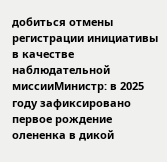добиться отмены регистрации инициативы в качестве наблюдательной миссииМинистр: в 2025 году зафиксировано первое рождение олененка в дикой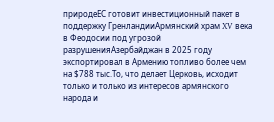природеЕС готовит инвестиционный пакет в поддержку ГренландииАрмянский храм XV века в Феодосии под угрозой разрушенияАзербайджан в 2025 году экспортировал в Армению топливо более чем на $788 тыс.То, что делает Церковь, исходит только и только из интересов армянского народа и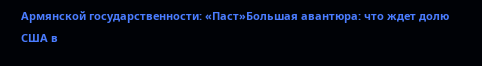Армянской государственности: «Паст»Большая авантюра: что ждет долю США в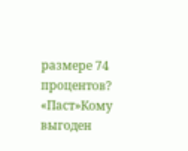размере 74 процентов? «Паст»Кому выгоден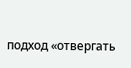подход «отвергать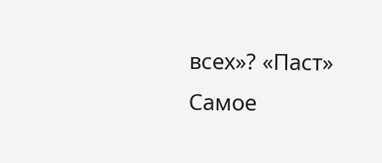всех»? «Паст»
Самое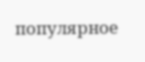популярное